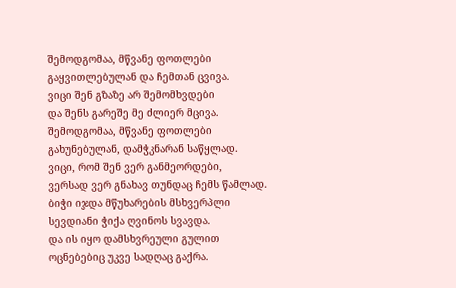შემოდგომაა, მწვანე ფოთლები
გაყვითლებულან და ჩემთან ცვივა.
ვიცი შენ გზაზე არ შემომხვდები
და შენს გარეშე მე ძლიერ მცივა.
შემოდგომაა, მწვანე ფოთლები
გახუნებულან, დამჭკნარან საწყლად.
ვიცი, რომ შენ ვერ განმეორდები,
ვერსად ვერ გნახავ თუნდაც ჩემს წამლად.
ბიჭი იჯდა მწუხარების მსხვერპლი
სევდიანი ჭიქა ღვინოს სვავდა.
და ის იყო დამსხვრეული გულით
ოცნებებიც უკვე სადღაც გაქრა.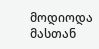მოდიოდა მასთან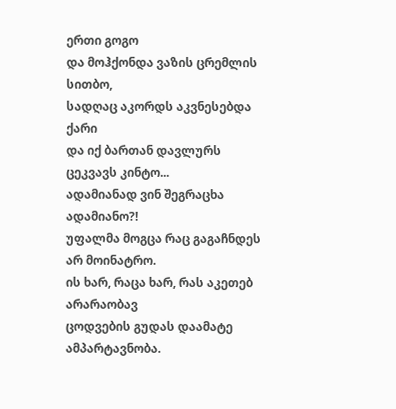ერთი გოგო
და მოჰქონდა ვაზის ცრემლის სითბო,
სადღაც აკორდს აკვნესებდა ქარი
და იქ ბართან დავლურს ცეკვავს კინტო...
ადამიანად ვინ შეგრაცხა ადამიანო?!
უფალმა მოგცა რაც გაგაჩნდეს არ მოინატრო.
ის ხარ, რაცა ხარ, რას აკეთებ არარაობავ
ცოდვების გუდას დაამატე ამპარტავნობა.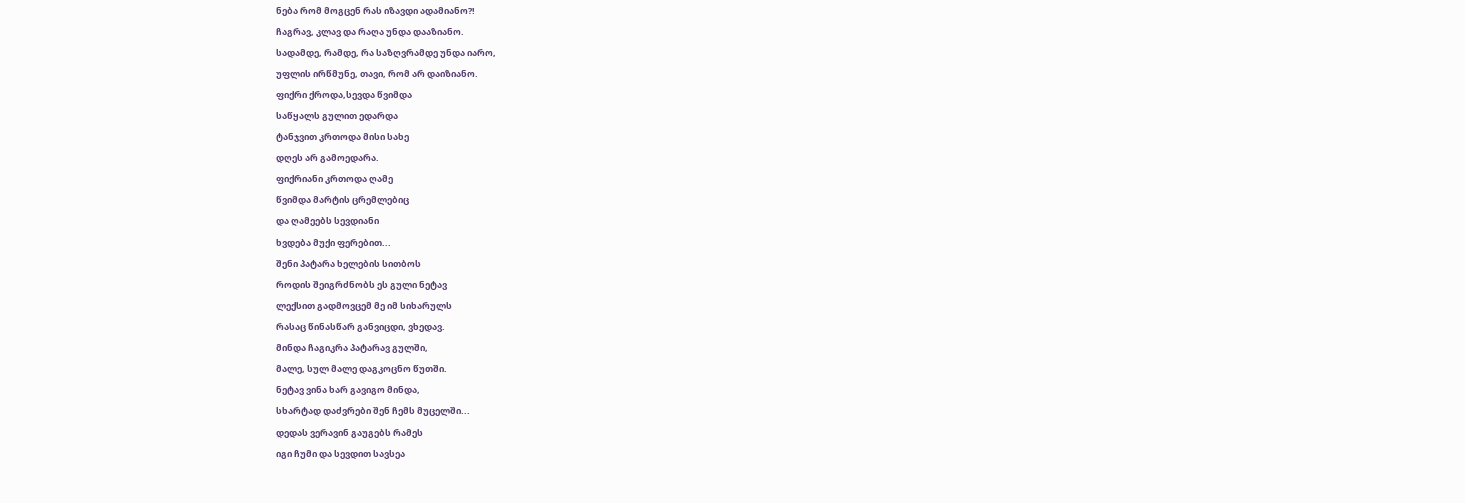ნება რომ მოგცენ რას იზავდი ადამიანო?!
ჩაგრავ, კლავ და რაღა უნდა დააზიანო.
სადამდე, რამდე, რა საზღვრამდე უნდა იარო,
უფლის ირწმუნე, თავი, რომ არ დაიზიანო.
ფიქრი ქროდა,სევდა წვიმდა
საწყალს გულით ედარდა
ტანჯვით კრთოდა მისი სახე
დღეს არ გამოედარა.
ფიქრიანი კრთოდა ღამე
წვიმდა მარტის ცრემლებიც
და ღამეებს სევდიანი
ხვდება მუქი ფერებით...
შენი პატარა ხელების სითბოს
როდის შეიგრძნობს ეს გული ნეტავ
ლექსით გადმოვცემ მე იმ სიხარულს
რასაც წინასწარ განვიცდი, ვხედავ.
მინდა ჩაგიკრა პატარავ გულში,
მალე, სულ მალე დაგკოცნო წუთში.
ნეტავ ვინა ხარ გავიგო მინდა,
სხარტად დაძვრები შენ ჩემს მუცელში...
დედას ვერავინ გაუგებს რამეს
იგი ჩუმი და სევდით სავსეა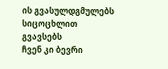ის გვასულდგმულებს სიცოცხლით გვავსებს
ჩვენ კი ბევრი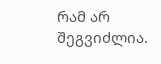რამ არ შეგვიძლია.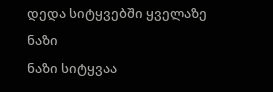დედა სიტყვებში ყველაზე ნაზი
ნაზი სიტყვაა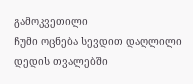გამოკვეთილი
ჩუმი ოცნება სევდით დაღლილი
დედის თვალებში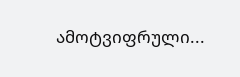ამოტვიფრული...